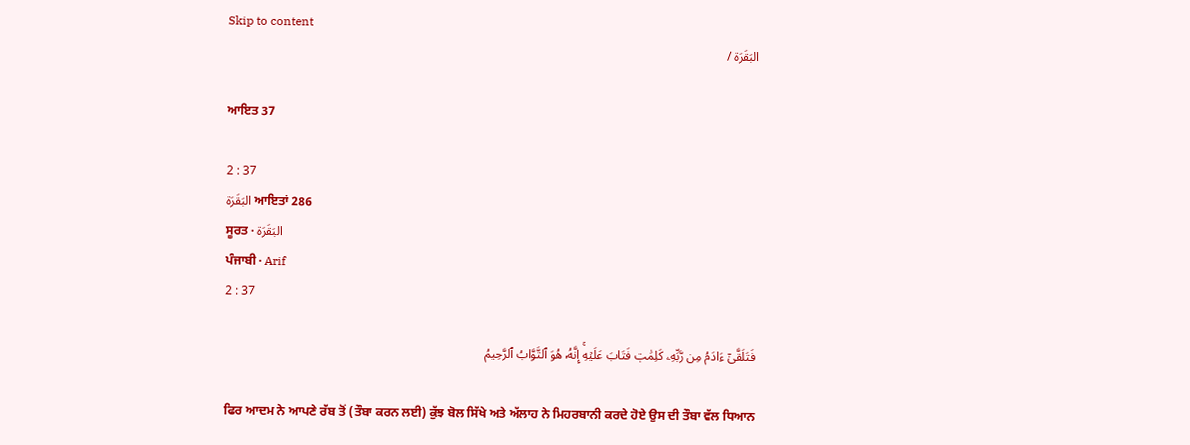Skip to content
البَقَرَة /

ਆਇਤ 37

2 : 37
البَقَرَة ਆਇਤਾਂ 286
ਸੂਰਤ · البَقَرَة
ਪੰਜਾਬੀ · Arif
2 : 37

فَتَلَقَّىٰٓ ءَادَمُ مِن رَّبِّهِۦ كَلِمَٰتٖ فَتَابَ عَلَيۡهِۚ إِنَّهُۥ هُوَ ٱلتَّوَّابُ ٱلرَّحِيمُ

ਫਿਰ ਆਦਮ ਨੇ ਆਪਣੇ ਰੱਬ ਤੋਂ (ਤੌਬਾ ਕਰਨ ਲਈ) ਕੁੱਝ ਬੋਲ ਸਿੱਖੇ ਅਤੇ ਅੱਲਾਹ ਨੇ ਮਿਹਰਬਾਨੀ ਕਰਦੇ ਹੋਏ ਉਸ ਦੀ ਤੌਬਾ ਵੱਲ ਧਿਆਨ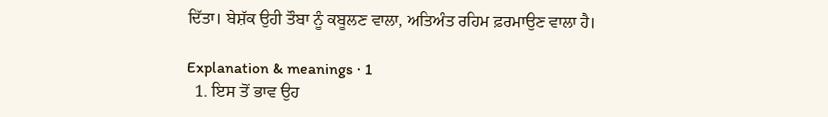ਦਿੱਤਾ। ਬੇਸ਼ੱਕ ਉਹੀ ਤੌਬਾ ਨੂੰ ਕਬੂਲਣ ਵਾਲਾ, ਅਤਿਅੰਤ ਰਹਿਮ ਫ਼ਰਮਾਉਣ ਵਾਲਾ ਹੈ।

Explanation & meanings · 1
  1. ਇਸ ਤੋਂ ਭਾਵ ਉਹ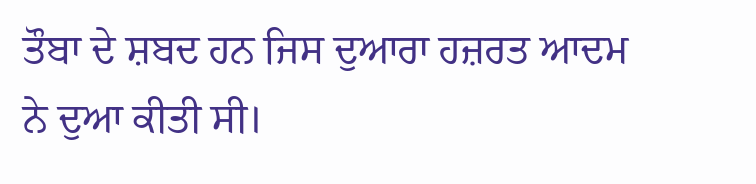ਤੌਬਾ ਦੇ ਸ਼ਬਦ ਹਨ ਜਿਸ ਦੁਆਰਾ ਹਜ਼ਰਤ ਆਦਮ ਨੇ ਦੁਆ ਕੀਤੀ ਸੀ।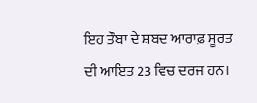ਇਹ ਤੌਬਾ ਦੇ ਸ਼ਬਦ ਆਰਾਫ਼ ਸੂਰਤ ਦੀ ਆਇਤ 23 ਵਿਚ ਦਰਜ ਹਨ।